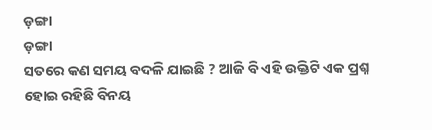ଡ଼ଙ୍ଗା
ଡ଼ଙ୍ଗା
ସତରେ କଣ ସମୟ ବଦଳି ଯାଇଛି ? ଆଜି ବି ଏହି ଉକ୍ତିଟି ଏକ ପ୍ରଶ୍ନ ହୋଇ ରହିଛି ବିନୟ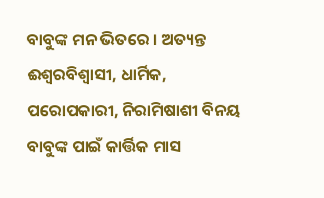ବାବୁଙ୍କ ମନ ଭିତରେ । ଅତ୍ୟନ୍ତ ଈଶ୍ୱରବିଶ୍ୱାସୀ, ଧାର୍ମିକ, ପରୋପକାରୀ, ନିରାମିଷାଶୀ ବିନୟ ବାବୁଙ୍କ ପାଇଁ କାର୍ତ୍ତିକ ମାସ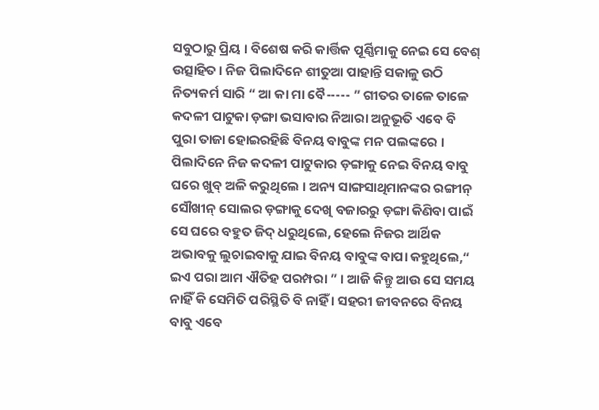ସବୁଠାରୁ ପ୍ରିୟ । ବିଶେଷ କରି କାର୍ତ୍ତିକ ପୂର୍ଣ୍ଣିମାକୁ ନେଇ ସେ ବେଶ୍ ଉତ୍ସାହିତ । ନିଜ ପିଲାଦିନେ ଶୀତୁଆ ପାହାନ୍ତି ସକାଳୁ ଉଠି ନିତ୍ୟକର୍ମ ସାରି “ ଆ କା ମା ବୈ----- ” ଗୀତର ତାଳେ ତାଳେ କଦଳୀ ପାଟୁକା ଡ଼ଙ୍ଗା ଭସାବାର ନିଆରା ଅନୁଭୂତି ଏବେ ବି ପୁରା ତାଜା ହୋଇରହିଛି ବିନୟ ବାବୁଙ୍କ ମନ ପଲଙ୍କରେ । ପିଲାଦିନେ ନିଜ କଦଳୀ ପାଟୁକାର ଡ଼ଙ୍ଗାକୁ ନେଇ ବିନୟ ବାବୁ ଘରେ ଖୁବ୍ ଅଳି କରୁଥିଲେ । ଅନ୍ୟ ସାଙ୍ଗସାଥିମାନଙ୍କର ରଙ୍ଗୀନ୍ ସୌଖୀନ୍ ସୋଲର ଡ଼ଙ୍ଗାକୁ ଦେଖି ବଜାରରୁ ଡ଼ଙ୍ଗା କିଣିବା ପାଇଁ ସେ ଘରେ ବହୁତ ଜିଦ୍ ଧରୁଥିଲେ, ହେଲେ ନିଜର ଆର୍ଥିକ ଅଭାବକୁ ଲୁଚାଇବାକୁ ଯାଇ ବିନୟ ବାବୁଙ୍କ ବାପା କହୁଥିଲେ,“ ଇଏ ପରା ଆମ ଐତିହ ପରମ୍ପରା ” । ଆଜି କିନ୍ତୁ ଆଉ ସେ ସମୟ ନାହିଁ କି ସେମିତି ପରିସ୍ଥିତି ବି ନାହିଁ । ସହରୀ ଜୀବନରେ ବିନୟ ବାବୁ ଏବେ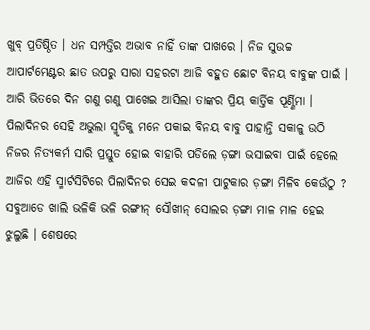ଖୁବ୍ ପ୍ରତିଷ୍ଠିତ । ଧନ ସମ୍ପତ୍ତିର ଅଭାବ ନାହିଁ ତାଙ୍କ ପାଖରେ । ନିଜ ସୁଉଚ୍ଚ ଆପାର୍ଟମେଣ୍ଟର ଛାତ ଉପରୁ ସାରା ସହରଟା ଆଜି ବହୁତ ଛୋଟ ବିନୟ ବାବୁଙ୍କ ପାଇଁ । ଆରି ଭିତରେ ଦିନ ଗଣୁ ଗଣୁ ପାଖେଇ ଆସିଲା ତାଙ୍କର ପ୍ରିୟ କାର୍ତ୍ତିକ ପୂର୍ଣ୍ଣିମା । ପିଲାଦିନର ସେହି ଅଭୁଲା ସ୍ମୃତିକୁ ମନେ ପକାଇ ବିନୟ ବାବୁ ପାହାନ୍ତି ସକାଳୁ ଉଠି ନିଜର ନିତ୍ୟକର୍ମ ସାରି ପ୍ରସ୍ତୁତ ହୋଇ ବାହାରି ପଡିଲେ ଡ଼ଙ୍ଗା ଭସାଇବା ପାଇଁ ହେଲେ ଆଜିର ଏହି ସ୍ମାର୍ଟସିଟିରେ ପିଲାଦିନର ସେଇ କଦଳୀ ପାଟୁକାର ଡ଼ଙ୍ଗା ମିଳିବ କେଉଁଠୁ ? ସବୁଆଡେ ଖାଲି ଭଳିକି ଭଳି ରଙ୍ଗୀନ୍ ସୌଖୀନ୍ ସୋଲର ଡ଼ଙ୍ଗା ମାଳ ମାଳ ହେଇ ଝୁଲୁଛି । ଶେଷରେ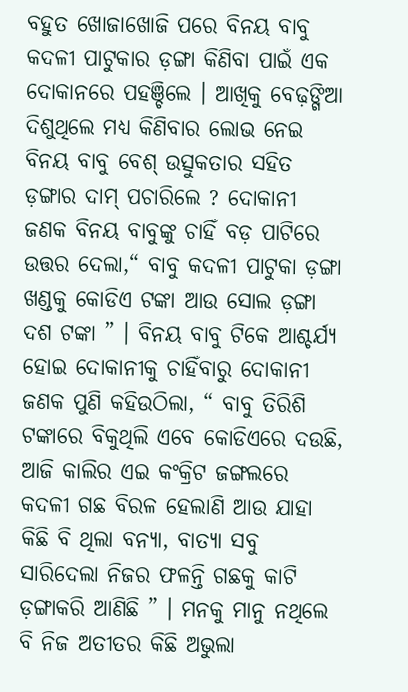ବହୁତ ଖୋଜାଖୋଜି ପରେ ବିନୟ ବାବୁ କଦଳୀ ପାଟୁକାର ଡ଼ଙ୍ଗା କିଣିବା ପାଇଁ ଏକ ଦୋକାନରେ ପହଞ୍ଚିଲେ । ଆଖିକୁ ବେଢ଼ଙ୍ଗିଆ ଦିଶୁଥିଲେ ମଧ୍ୟ କିଣିବାର ଲୋଭ ନେଇ ବିନୟ ବାବୁ ବେଶ୍ ଉତ୍ସୁକତାର ସହିତ ଡ଼ଙ୍ଗାର ଦାମ୍ ପଚାରିଲେ ? ଦୋକାନୀ ଜଣକ ବିନୟ ବାବୁଙ୍କୁ ଚାହିଁ ବଡ଼ ପାଟିରେ ଉତ୍ତର ଦେଲା,“ ବାବୁ କଦଳୀ ପାଟୁକା ଡ଼ଙ୍ଗା ଖଣ୍ଡକୁ କୋଡିଏ ଟଙ୍କା ଆଉ ସୋଲ ଡ଼ଙ୍ଗା ଦଶ ଟଙ୍କା ” । ବିନୟ ବାବୁ ଟିକେ ଆଶ୍ଚର୍ଯ୍ୟ ହୋଇ ଦୋକାନୀକୁ ଚାହିଁବାରୁ ଦୋକାନୀ ଜଣକ ପୁଣି କହିଉଠିଲା, “ ବାବୁ ତିରିଶି ଟଙ୍କାରେ ବିକୁଥିଲି ଏବେ କୋଡିଏରେ ଦଉଛି, ଆଜି କାଲିର ଏଇ କଂକ୍ରିଟ ଜଙ୍ଗଲରେ କଦଳୀ ଗଛ ବିରଳ ହେଲାଣି ଆଉ ଯାହା କିଛି ବି ଥିଲା ବନ୍ୟା, ବାତ୍ୟା ସବୁ ସାରିଦେଲା ନିଜର ଫଳନ୍ତି ଗଛକୁ କାଟି ଡ଼ଙ୍ଗାକରି ଆଣିଛି ” । ମନକୁ ମାନୁ ନଥିଲେ ବି ନିଜ ଅତୀତର କିଛି ଅଭୁଲା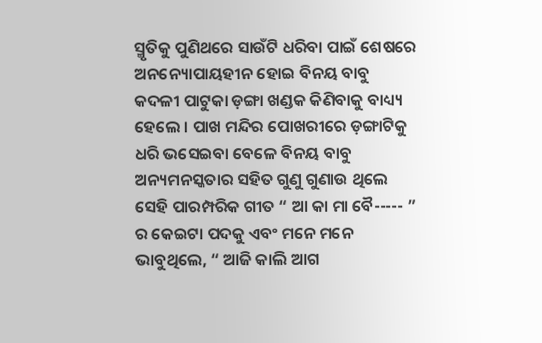ସ୍ମୃତିକୁ ପୁଣିଥରେ ସାଉଁଟି ଧରିବା ପାଇଁ ଶେଷରେ ଅନନ୍ୟୋପାୟହୀନ ହୋଇ ବିନୟ ବାବୁ କଦଳୀ ପାଟୁକା ଡ଼ଙ୍ଗା ଖଣ୍ଡକ କିଣିବାକୁ ବାଧ୍ୟ୍ୟ ହେଲେ । ପାଖ ମନ୍ଦିର ପୋଖରୀରେ ଡ଼ଙ୍ଗାଟିକୁ ଧରି ଭସେଇବା ବେଳେ ବିନୟ ବାବୁ ଅନ୍ୟମନସ୍କତାର ସହିତ ଗୁଣୁ ଗୁଣାଉ ଥିଲେ ସେହି ପାରମ୍ପରିକ ଗୀତ “ ଆ କା ମା ବୈ----- ” ର କେଇଟା ପଦକୁ ଏବଂ ମନେ ମନେ ଭାବୁଥିଲେ, “ ଆଜି କାଲି ଆଗ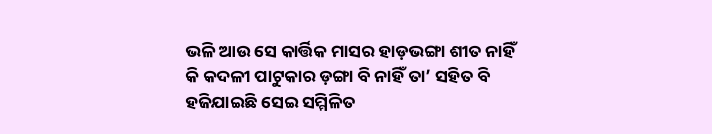ଭଳି ଆଉ ସେ କାର୍ତ୍ତିକ ମାସର ହାଡ଼ଭଙ୍ଗା ଶୀତ ନାହିଁ କି କଦଳୀ ପାଟୁକାର ଡ଼ଙ୍ଗା ବି ନାହିଁ ତା’ ସହିତ ବି ହଜିଯାଇଛି ସେଇ ସମ୍ମିଳିତ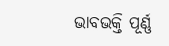ଭାବଭକ୍ତି ପୂର୍ଣ୍ଣ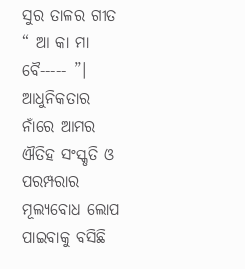ସୁର ତାଳର ଗୀତ “ ଆ କା ମା ବୈ----- ”। ଆଧୁନିକତାର ନାଁରେ ଆମର ଐତିହ ସଂସ୍କୃତି ଓ ପରମ୍ପରାର ମୂଲ୍ୟବୋଧ ଲୋପ ପାଇବାକୁ ବସିଛି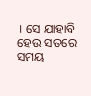। ସେ ଯାହାବି ହେଉ ସତରେ ସମୟ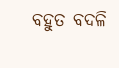ବହୁତ ବଦଳି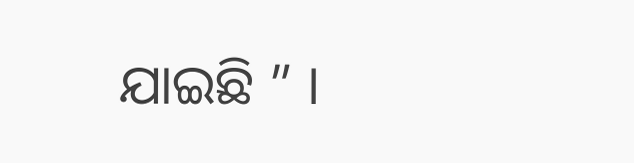ଯାଇଛି ” ।